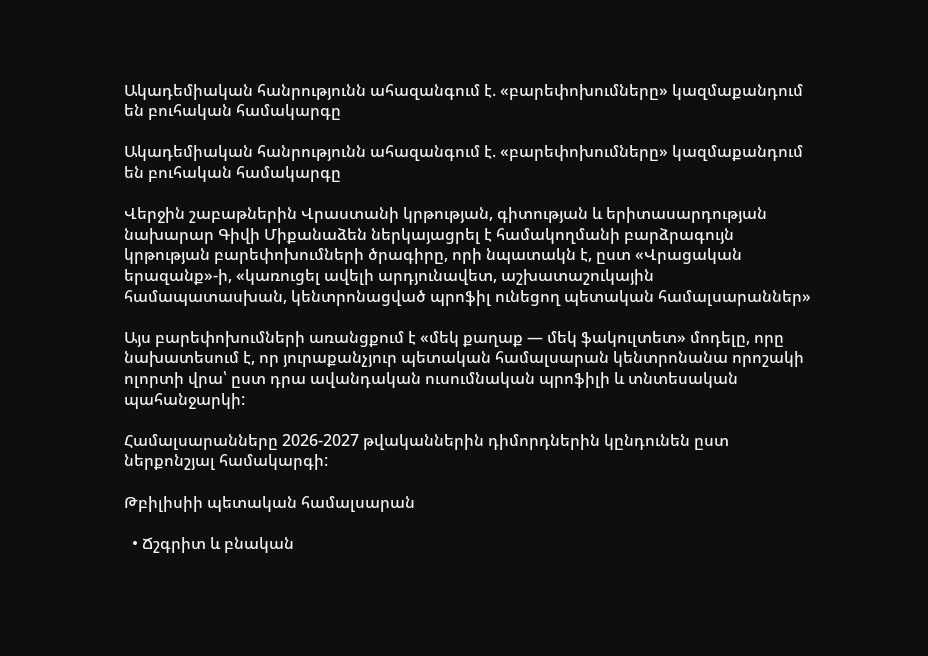Ակադեմիական հանրությունն ահազանգում է. «բարեփոխումները» կազմաքանդում են բուհական համակարգը

Ակադեմիական հանրությունն ահազանգում է. «բարեփոխումները» կազմաքանդում են բուհական համակարգը

Վերջին շաբաթներին Վրաստանի կրթության, գիտության և երիտասարդության նախարար Գիվի Միքանաձեն ներկայացրել է համակողմանի բարձրագույն կրթության բարեփոխումների ծրագիրը, որի նպատակն է, ըստ «Վրացական երազանք»-ի, «կառուցել ավելի արդյունավետ, աշխատաշուկային համապատասխան, կենտրոնացված պրոֆիլ ունեցող պետական համալսարաններ»

Այս բարեփոխումների առանցքում է «մեկ քաղաք — մեկ ֆակուլտետ» մոդելը, որը նախատեսում է, որ յուրաքանչյուր պետական համալսարան կենտրոնանա որոշակի ոլորտի վրա՝ ըստ դրա ավանդական ուսումնական պրոֆիլի և տնտեսական պահանջարկի:

Համալսարանները 2026-2027 թվականներին դիմորդներին կընդունեն ըստ ներքոնշյալ համակարգի:

Թբիլիսիի պետական համալսարան

  • Ճշգրիտ և բնական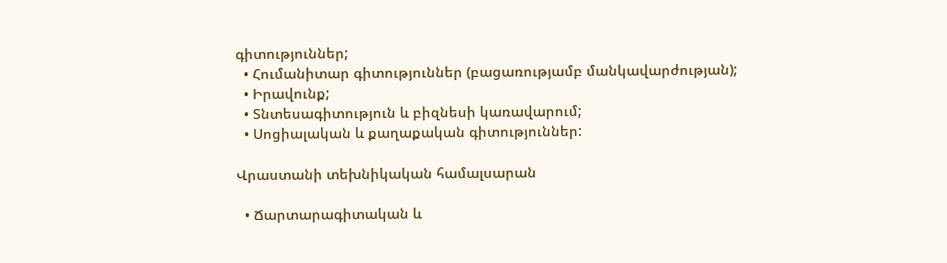գիտություններ;
  • Հումանիտար գիտություններ (բացառությամբ մանկավարժության);
  • Իրավունք;
  • Տնտեսագիտություն և բիզնեսի կառավարում;
  • Սոցիալական և քաղաքական գիտություններ:

Վրաստանի տեխնիկական համալսարան

  • Ճարտարագիտական և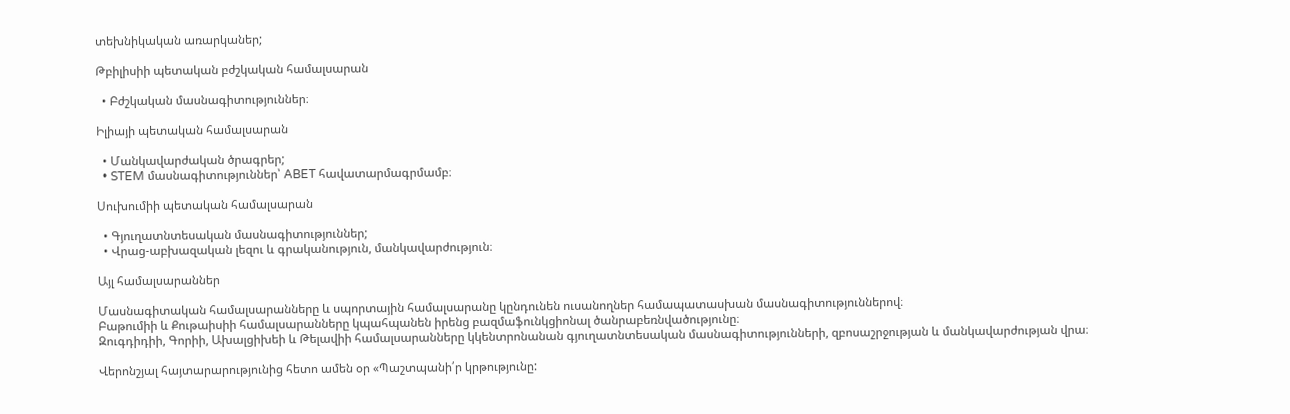տեխնիկական առարկաներ;

Թբիլիսիի պետական բժշկական համալսարան

  • Բժշկական մասնագիտություններ։

Իլիայի պետական համալսարան

  • Մանկավարժական ծրագրեր;
  • STEM մասնագիտություններ՝ ABET հավատարմագրմամբ։

Սուխումիի պետական համալսարան

  • Գյուղատնտեսական մասնագիտություններ;
  • Վրաց-աբխազական լեզու և գրականություն, մանկավարժություն։

Այլ համալսարաններ

Մասնագիտական համալսարանները և սպորտային համալսարանը կընդունեն ուսանողներ համապատասխան մասնագիտություններով։
Բաթումիի և Քութաիսիի համալսարանները կպահպանեն իրենց բազմաֆունկցիոնալ ծանրաբեռնվածությունը։
Զուգդիդիի, Գորիի, Ախալցիխեի և Թելավիի համալսարանները կկենտրոնանան գյուղատնտեսական մասնագիտությունների, զբոսաշրջության և մանկավարժության վրա։

Վերոնշյալ հայտարարությունից հետո ամեն օր «Պաշտպանի՛ր կրթությունը: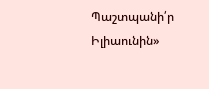Պաշտպանի՛ր Իլիաունին»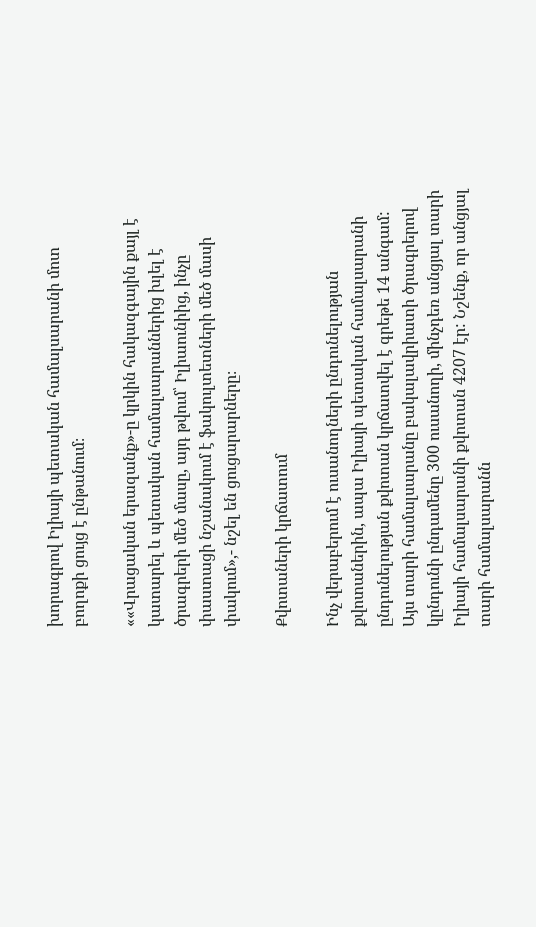խորագրով Իլիայի պետական համալսարանի մոտ բողոքի ցույց է ընթանում։

««Վրացական երազանք»-ը կրկին հակազգային քայլ է կատարել և պետական համալսարաններից խլել է ծրագրերի մեծ մասը, այդ թվում՝ Իլիաունիից, ինչը փաստացի նշանակում է ֆակուլտետների մեծ մասի փակում»,- նշել են ցուցարարները։

Քվոտաների կրճատում

Ինչ վերաբերում է ուսանողների ընդունելության քվոտաներին, ապա Իլիայի պետական համալսարանի ընդունելության քվոտան կրճատվել է գրեթե 14 անգամ: Այս տարի համալսարանը բակալավրիատի ծրագրերով կընդունի ընդամենը 300 ուսանողի, մինչդեռ անցյալ տարի Իլիայի համալսարանի քվոտան 4207 էր: Նշենք, որ անցյալ տարի համալսարանն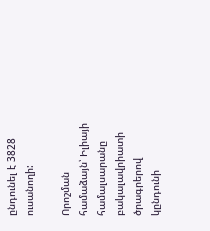ընդունել է 3828 ուսանողի:

Որոշման համաձայն՝ Իլիայի համալսարանը բակալավրիատի ծրագրերով կընդունի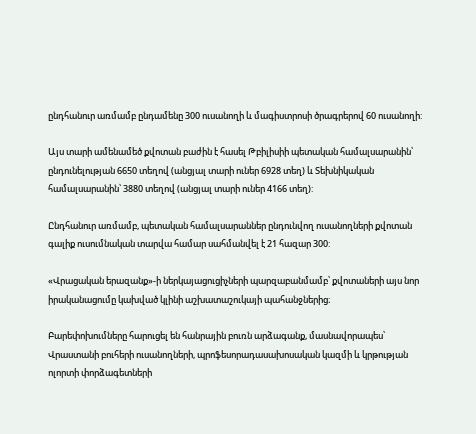ընդհանուր առմամբ ընդամենը 300 ուսանողի և մագիստրոսի ծրագրերով 60 ուսանողի:

Այս տարի ամենամեծ քվոտան բաժին է հասել Թբիլիսիի պետական համալսարանին՝ ընդունելության 6650 տեղով (անցյալ տարի ուներ 6928 տեղ) և Տեխնիկական համալսարանին՝ 3880 տեղով (անցյալ տարի ուներ 4166 տեղ):

Ընդհանուր առմամբ, պետական համալսարաններ ընդունվող ուսանողների քվոտան գալիք ուսումնական տարվա համար սահմանվել է 21 հազար 300:

«Վրացական երազանք»-ի ներկայացուցիչների պարզաբանմամբ՝ քվոտաների այս նոր իրականացումը կախված կլինի աշխատաշուկայի պահանջներից։

Բարեփոխումները հարուցել են հանրային բուռն արձագանք, մասնավորապես՝ Վրաստանի բուհերի ուսանողների, պրոֆեսորադասախոսական կազմի և կրթության ոլորտի փորձագետների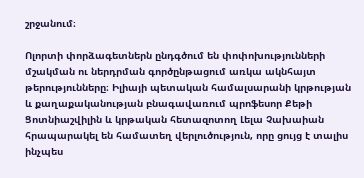շրջանում։

Ոլորտի փորձագետներն ընդգծում են փոփոխությունների մշակման ու ներդրման գործընթացում առկա ակնհայտ թերությունները։ Իլիայի պետական համալսարանի կրթության և քաղաքականության բնագավառում պրոֆեսոր Քեթի Ցոտնիաշվիլին և կրթական հետազոտող Լելա Չախաիան հրապարակել են համատեղ վերլուծություն, որը ցույց է տալիս ինչպես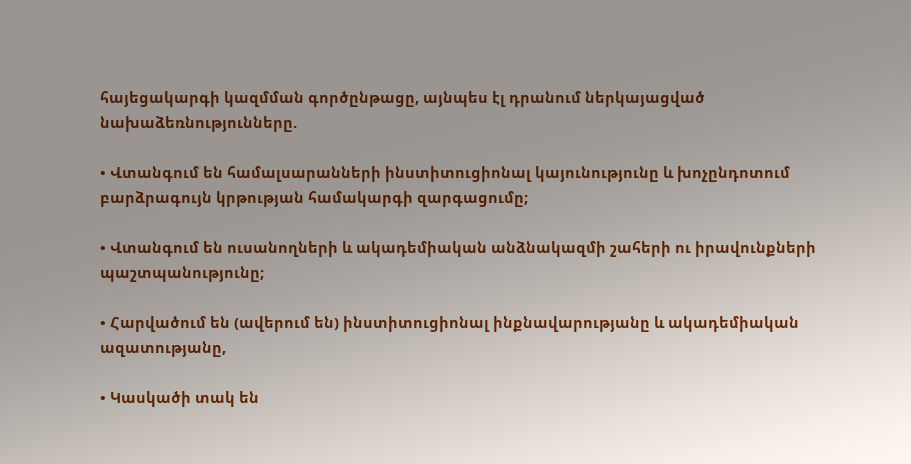հայեցակարգի կազմման գործընթացը, այնպես էլ դրանում ներկայացված նախաձեռնությունները.

• Վտանգում են համալսարանների ինստիտուցիոնալ կայունությունը և խոչընդոտում բարձրագույն կրթության համակարգի զարգացումը;

• Վտանգում են ուսանողների և ակադեմիական անձնակազմի շահերի ու իրավունքների պաշտպանությունը;

• Հարվածում են (ավերում են) ինստիտուցիոնալ ինքնավարությանը և ակադեմիական ազատությանը,

• Կասկածի տակ են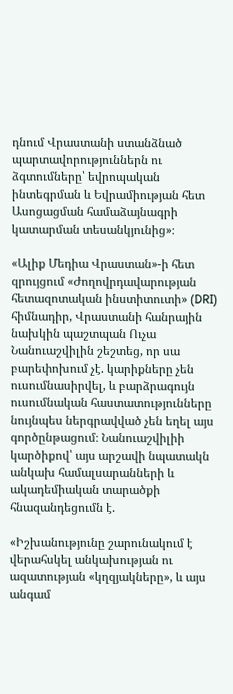դնում Վրաստանի ստանձնած պարտավորություններն ու ձգտումները՝ եվրոպական ինտեգրման և Եվրամիության հետ Ասոցացման համաձայնագրի կատարման տեսանկյունից»։

«Ալիք Մեդիա Վրաստան»-ի հետ զրույցում «Ժողովրդավարության հետազոտական ինստիտուտի» (DRI) հիմնադիր, Վրաստանի հանրային նախկին պաշտպան Ուչա Նանուաշվիլին շեշտեց, որ սա բարեփոխում չէ. կարիքները չեն ուսումնասիրվել, և բարձրագույն ուսումնական հաստատությունները նույնպես ներգրավված չեն եղել այս գործընթացում։ Նանուաշվիլիի կարծիքով՝ այս արշավի նպատակն անկախ համալսարանների և ակադեմիական տարածքի հնազանդեցումն է.

«Իշխանությունը շարունակում է վերահսկել անկախության ու ազատության «կղզյակները», և այս անգամ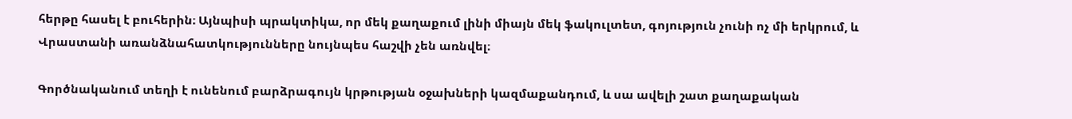հերթը հասել է բուհերին։ Այնպիսի պրակտիկա, որ մեկ քաղաքում լինի միայն մեկ ֆակուլտետ, գոյություն չունի ոչ մի երկրում, և Վրաստանի առանձնահատկությունները նույնպես հաշվի չեն առնվել։

Գործնականում տեղի է ունենում բարձրագույն կրթության օջախների կազմաքանդում, և սա ավելի շատ քաղաքական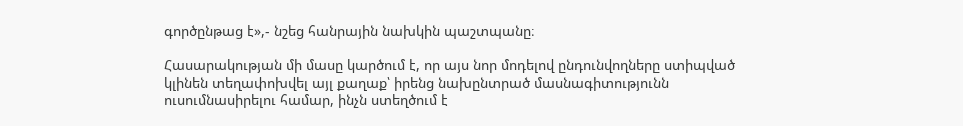գործընթաց է»,- նշեց հանրային նախկին պաշտպանը։

Հասարակության մի մասը կարծում է, որ այս նոր մոդելով ընդունվողները ստիպված կլինեն տեղափոխվել այլ քաղաք՝ իրենց նախընտրած մասնագիտությունն ուսումնասիրելու համար, ինչն ստեղծում է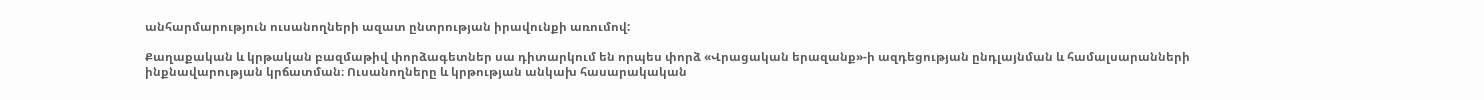անհարմարություն ուսանողների ազատ ընտրության իրավունքի առումով:

Քաղաքական և կրթական բազմաթիվ փորձագետներ սա դիտարկում են որպես փորձ «Վրացական երազանք»-ի ազդեցության ընդլայնման և համալսարանների ինքնավարության կրճատման։ Ուսանողները և կրթության անկախ հասարակական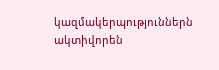կազմակերպություններն ակտիվորեն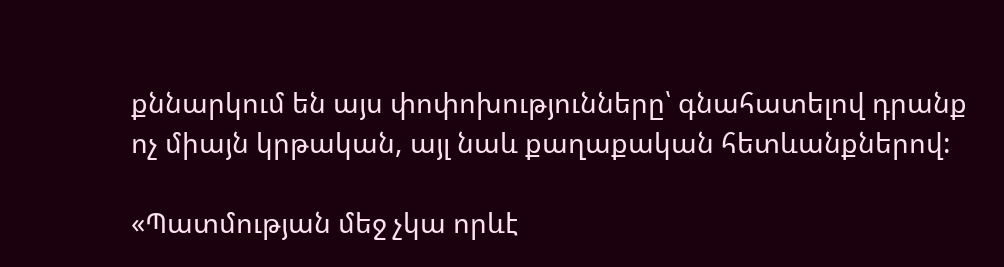քննարկում են այս փոփոխությունները՝ գնահատելով դրանք ոչ միայն կրթական, այլ նաև քաղաքական հետևանքներով:

«Պատմության մեջ չկա որևէ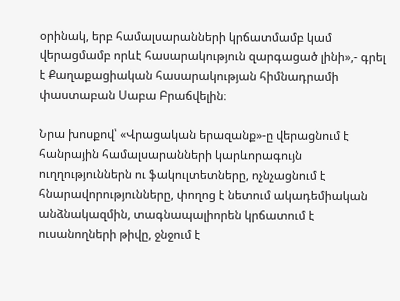օրինակ, երբ համալսարանների կրճատմամբ կամ վերացմամբ որևէ հասարակություն զարգացած լինի»,- գրել է Քաղաքացիական հասարակության հիմնադրամի փաստաբան Սաբա Բրաճվելին։

Նրա խոսքով՝ «Վրացական երազանք»-ը վերացնում է հանրային համալսարանների կարևորագույն ուղղություններն ու ֆակուլտետները, ոչնչացնում է հնարավորությունները, փողոց է նետում ակադեմիական անձնակազմին, տագնապալիորեն կրճատում է ուսանողների թիվը, ջնջում է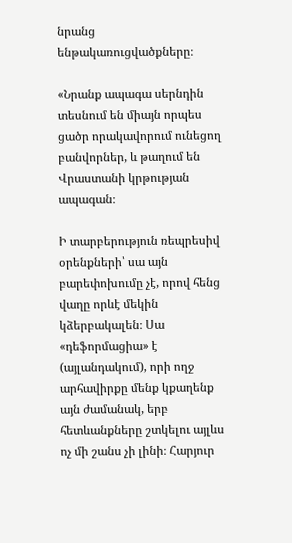նրանց ենթակառուցվածքները։

«Նրանք ապագա սերնդին տեսնում են միայն որպես ցածր որակավորում ունեցող բանվորներ, և թաղում են Վրաստանի կրթության ապագան։

Ի տարբերություն ռեպրեսիվ օրենքների՝ սա այն բարեփոխումը չէ, որով հենց վաղը որևէ մեկին կձերբակալեն։ Սա «դեֆորմացիա» է (այլանդակում), որի ողջ արհավիրքը մենք կքաղենք այն ժամանակ, երբ հետևանքները շտկելու այլևս ոչ մի շանս չի լինի։ Հարյուր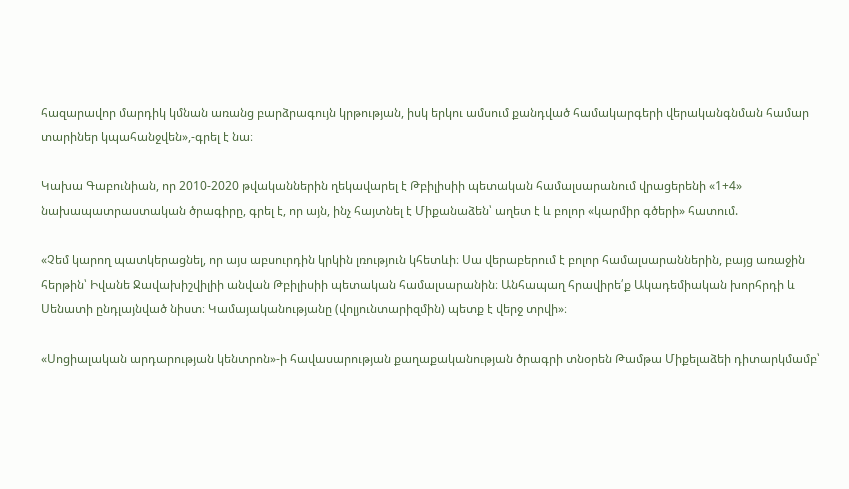հազարավոր մարդիկ կմնան առանց բարձրագույն կրթության, իսկ երկու ամսում քանդված համակարգերի վերականգնման համար տարիներ կպահանջվեն»,-գրել է նա։

Կախա Գաբունիան, որ 2010-2020 թվականներին ղեկավարել է Թբիլիսիի պետական համալսարանում վրացերենի «1+4» նախապատրաստական ծրագիրը, գրել է, որ այն, ինչ հայտնել է Միքանաձեն՝ աղետ է և բոլոր «կարմիր գծերի» հատում.

«Չեմ կարող պատկերացնել, որ այս աբսուրդին կրկին լռություն կհետևի։ Սա վերաբերում է բոլոր համալսարաններին, բայց առաջին հերթին՝ Իվանե Ջավախիշվիլիի անվան Թբիլիսիի պետական համալսարանին։ Անհապաղ հրավիրե՛ք Ակադեմիական խորհրդի և Սենատի ընդլայնված նիստ։ Կամայականությանը (վոլյունտարիզմին) պետք է վերջ տրվի»։

«Սոցիալական արդարության կենտրոն»-ի հավասարության քաղաքականության ծրագրի տնօրեն Թամթա Միքելաձեի դիտարկմամբ՝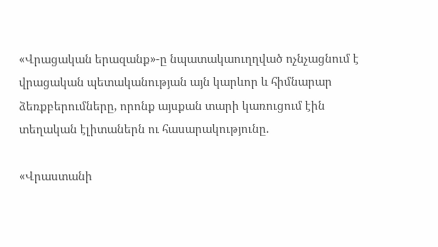«Վրացական երազանք»-ը նպատակաուղղված ոչնչացնում է վրացական պետականության այն կարևոր և հիմնարար ձեռքբերումները, որոնք այսքան տարի կառուցում էին տեղական էլիտաներն ու հասարակությունը.

«Վրաստանի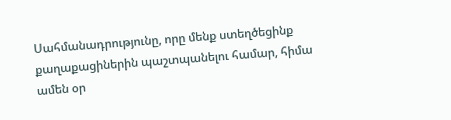Սահմանադրությունը, որը մենք ստեղծեցինք քաղաքացիներին պաշտպանելու համար, հիմա ամեն օր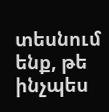տեսնում ենք, թե ինչպես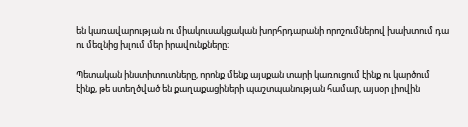են կառավարության ու միակուսակցական խորհրդարանի որոշումներով խախտում դա ու մեզնից խլում մեր իրավունքները։

Պետական ինստիտուտները, որոնք մենք այսքան տարի կառուցում էինք ու կարծում էինք, թե ստեղծված են քաղաքացիների պաշտպանության համար, այսօր լիովին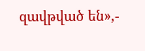զավթված են»,-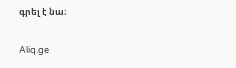գրել է նա։

Aliq.ge